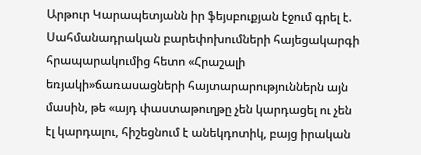Արթուր Կարապետյանն իր ֆեյսբուքյան էջում գրել է.
Սահմանադրական բարեփոխումների հայեցակարգի հրապարակումից հետո «Հրաշալի եռյակի»ճառասացների հայտարարություններն այն մասին, թե «այդ փաստաթուղթը չեն կարդացել ու չեն էլ կարդալու, հիշեցնում է անեկդոտիկ, բայց իրական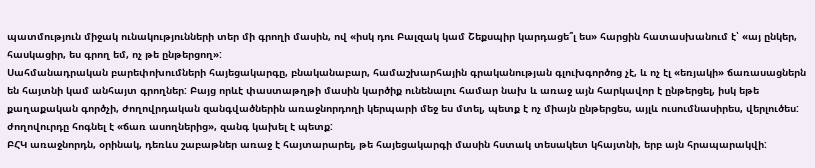պատմություն միջակ ունակությունների տեր մի գրողի մասին, ով «իսկ դու Բալզակ կամ Շեքսպիր կարդացե՞լ ես» հարցին հատասխանում է՝ «այ ընկեր, հասկացիր, ես գրող եմ, ոչ թե ընթերցող»:
Սահմանադրական բարեփոխումների հայեցակարգը, բնականաբար, համաշխարհային գրականության գլուխգործոց չէ, և ոչ էլ «եռյակի» ճառասացներն են հայտնի կամ անհայտ գրողներ: Բայց որևէ փաստաթղթի մասին կարծիք ունենալու համար նախ և առաջ այն հարկավոր է ընթերցել, իսկ եթե քաղաքական գործչի, ժողովրդական զանգվածներին առաջնորդողի կերպարի մեջ ես մտել, պետք է ոչ միայն ընթերցես, այլև ուսումնասիրես, վերլուծես: ժողովուրդը հոգնել է «ճառ ասողներից», զանգ կախել է պետք:
ԲՀԿ առաջնորդն, օրինակ, դեռևս շաբաթներ առաջ է հայտարարել, թե հայեցակարգի մասին հստակ տեսակետ կհայտնի, երբ այն հրապարակվի: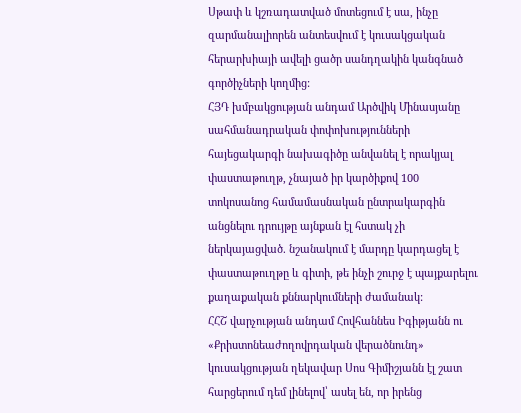Սթափ և կշռադատված մոտեցում է սա, ինչը զարմանալիորեն անտեսվում է կուսակցական հերարխիայի ավելի ցածր սանդղակին կանգնած գործիչների կողմից:
ՀՅԴ խմբակցության անդամ Արծվիկ Մինասյանը սահմանադրական փոփոխությունների հայեցակարգի նախագիծը անվանել է որակյալ փաստաթուղթ, չնայած իր կարծիքով 100 տոկոսանոց համամասնական ընտրակարգին անցնելու դրույթը այնքան էլ հստակ չի ներկայացված. նշանակում է մարդը կարդացել է փաստաթուղթը և գիտի, թե ինչի շուրջ է պայքարելու քաղաքական քննարկումների ժամանակ:
ՀՀՇ վարչության անդամ Հովհաննես Իգիթյանն ու «Քրիստոնեաժողովրդական վերածնունդ» կուսակցության ղեկավար Սոս Գիմիշյանն էլ շատ հարցերում դեմ լինելով՝ ասել են, որ իրենց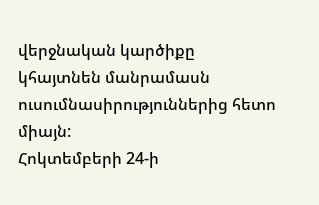վերջնական կարծիքը կհայտնեն մանրամասն ուսումնասիրություններից հետո միայն:
Հոկտեմբերի 24-ի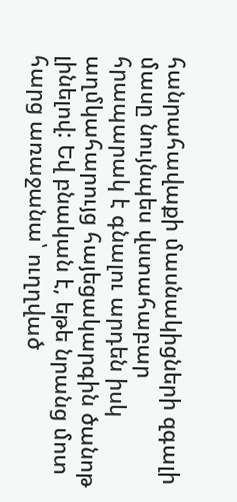հանրահավաքի մասնակիցների զգալի մասը նույնպես վստահաբար հրապարակ է գնալու արդեն իսկ աղմկահարույց հայեցակարգին ծանոթ լինելով: Եվ բնական է, եթե նրանց մոտ հարց առաջանա՝ ուղղված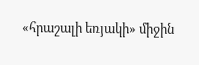«հրաշալի եռյակի» միջին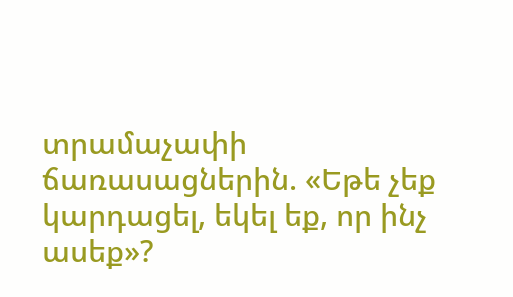տրամաչափի ճառասացներին. «Եթե չեք կարդացել, եկել եք, որ ինչ ասեք»?